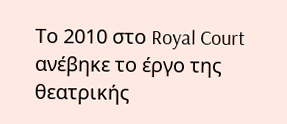Το 2010 στο Royal Court ανέβηκε το έργο της θεατρικής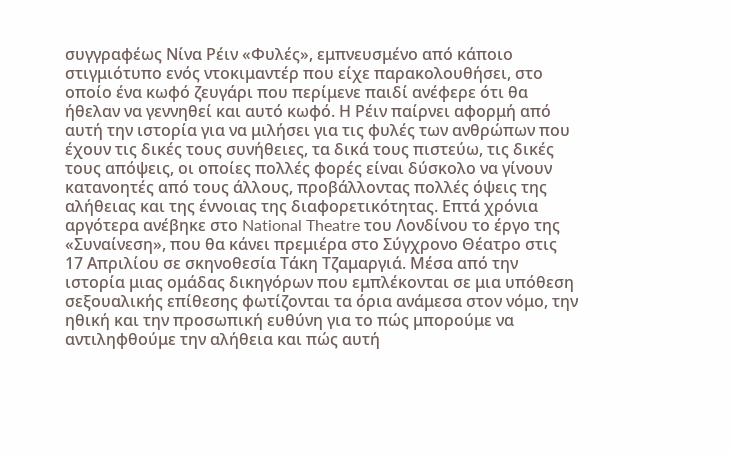συγγραφέως Νίνα Ρέιν «Φυλές», εμπνευσμένο από κάποιο στιγμιότυπο ενός ντοκιμαντέρ που είχε παρακολουθήσει, στο οποίο ένα κωφό ζευγάρι που περίμενε παιδί ανέφερε ότι θα ήθελαν να γεννηθεί και αυτό κωφό. Η Ρέιν παίρνει αφορμή από αυτή την ιστορία για να μιλήσει για τις φυλές των ανθρώπων που έχουν τις δικές τους συνήθειες, τα δικά τους πιστεύω, τις δικές τους απόψεις, οι οποίες πολλές φορές είναι δύσκολο να γίνουν κατανοητές από τους άλλους, προβάλλοντας πολλές όψεις της αλήθειας και της έννοιας της διαφορετικότητας. Επτά χρόνια αργότερα ανέβηκε στο National Theatre του Λονδίνου το έργο της «Συναίνεση», που θα κάνει πρεμιέρα στο Σύγχρονο Θέατρο στις 17 Απριλίου σε σκηνοθεσία Τάκη Τζαμαργιά. Μέσα από την ιστορία μιας ομάδας δικηγόρων που εμπλέκονται σε μια υπόθεση σεξουαλικής επίθεσης φωτίζονται τα όρια ανάμεσα στον νόμο, την ηθική και την προσωπική ευθύνη για το πώς μπορούμε να αντιληφθούμε την αλήθεια και πώς αυτή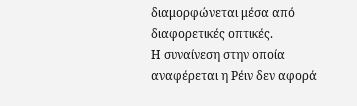διαμορφώνεται μέσα από διαφορετικές οπτικές.
Η συναίνεση στην οποία αναφέρεται η Ρέιν δεν αφορά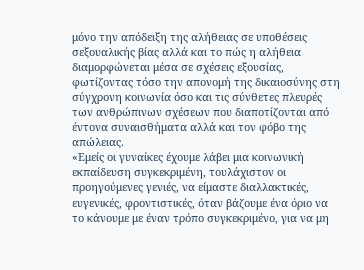μόνο την απόδειξη της αλήθειας σε υποθέσεις σεξουαλικής βίας αλλά και το πώς η αλήθεια διαμορφώνεται μέσα σε σχέσεις εξουσίας, φωτίζοντας τόσο την απονομή της δικαιοσύνης στη σύγχρονη κοινωνία όσο και τις σύνθετες πλευρές των ανθρώπινων σχέσεων που διαποτίζονται από έντονα συναισθήματα αλλά και τον φόβο της απώλειας.
«Εμείς οι γυναίκες έχουμε λάβει μια κοινωνική εκπαίδευση συγκεκριμένη, τουλάχιστον οι προηγούμενες γενιές, να είμαστε διαλλακτικές, ευγενικές, φροντιστικές, όταν βάζουμε ένα όριο να το κάνουμε με έναν τρόπο συγκεκριμένο, για να μη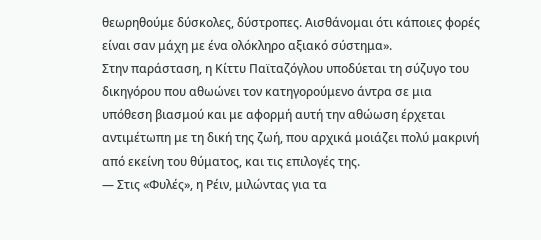θεωρηθούμε δύσκολες, δύστροπες. Αισθάνομαι ότι κάποιες φορές είναι σαν μάχη με ένα ολόκληρο αξιακό σύστημα».
Στην παράσταση, η Κίττυ Παϊταζόγλου υποδύεται τη σύζυγο του δικηγόρου που αθωώνει τον κατηγορούμενο άντρα σε μια υπόθεση βιασμού και με αφορμή αυτή την αθώωση έρχεται αντιμέτωπη με τη δική της ζωή, που αρχικά μοιάζει πολύ μακρινή από εκείνη του θύματος, και τις επιλογές της.
— Στις «Φυλές», η Ρέιν, μιλώντας για τα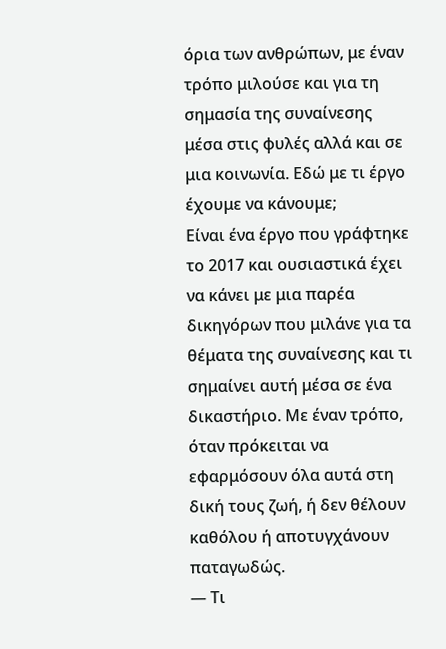όρια των ανθρώπων, με έναν τρόπο μιλούσε και για τη σημασία της συναίνεσης μέσα στις φυλές αλλά και σε μια κοινωνία. Εδώ με τι έργο έχουμε να κάνουμε;
Είναι ένα έργο που γράφτηκε το 2017 και ουσιαστικά έχει να κάνει με μια παρέα δικηγόρων που μιλάνε για τα θέματα της συναίνεσης και τι σημαίνει αυτή μέσα σε ένα δικαστήριο. Με έναν τρόπο, όταν πρόκειται να εφαρμόσουν όλα αυτά στη δική τους ζωή, ή δεν θέλουν καθόλου ή αποτυγχάνουν παταγωδώς.
— Τι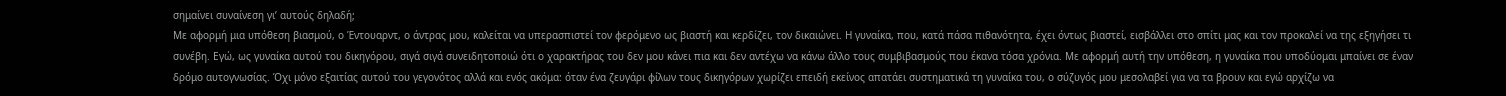σημαίνει συναίνεση γι’ αυτούς δηλαδή;
Με αφορμή μια υπόθεση βιασμού, ο Έντουαρντ, ο άντρας μου, καλείται να υπερασπιστεί τον φερόμενο ως βιαστή και κερδίζει, τον δικαιώνει. Η γυναίκα, που, κατά πάσα πιθανότητα, έχει όντως βιαστεί, εισβάλλει στο σπίτι μας και τον προκαλεί να της εξηγήσει τι συνέβη. Εγώ, ως γυναίκα αυτού του δικηγόρου, σιγά σιγά συνειδητοποιώ ότι ο χαρακτήρας του δεν μου κάνει πια και δεν αντέχω να κάνω άλλο τους συμβιβασμούς που έκανα τόσα χρόνια. Με αφορμή αυτή την υπόθεση, η γυναίκα που υποδύομαι μπαίνει σε έναν δρόμο αυτογνωσίας. Όχι μόνο εξαιτίας αυτού του γεγονότος αλλά και ενός ακόμα: όταν ένα ζευγάρι φίλων τους δικηγόρων χωρίζει επειδή εκείνος απατάει συστηματικά τη γυναίκα του, ο σύζυγός μου μεσολαβεί για να τα βρουν και εγώ αρχίζω να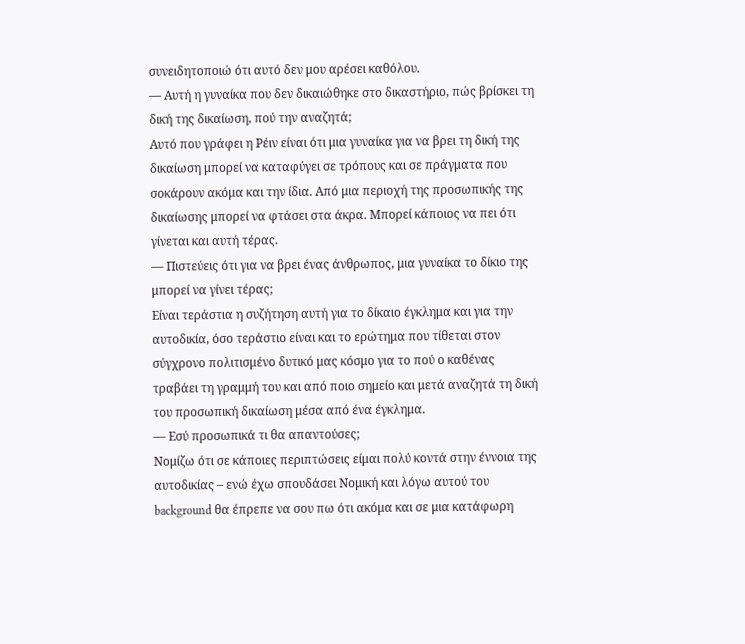συνειδητοποιώ ότι αυτό δεν μου αρέσει καθόλου.
— Αυτή η γυναίκα που δεν δικαιώθηκε στο δικαστήριο, πώς βρίσκει τη δική της δικαίωση, πού την αναζητά;
Αυτό που γράφει η Ρέιν είναι ότι μια γυναίκα για να βρει τη δική της δικαίωση μπορεί να καταφύγει σε τρόπους και σε πράγματα που σοκάρουν ακόμα και την ίδια. Από μια περιοχή της προσωπικής της δικαίωσης μπορεί να φτάσει στα άκρα. Μπορεί κάποιος να πει ότι γίνεται και αυτή τέρας.
— Πιστεύεις ότι για να βρει ένας άνθρωπος, μια γυναίκα το δίκιο της μπορεί να γίνει τέρας;
Είναι τεράστια η συζήτηση αυτή για το δίκαιο έγκλημα και για την αυτοδικία, όσο τεράστιο είναι και το ερώτημα που τίθεται στον σύγχρονο πολιτισμένο δυτικό μας κόσμο για το πού ο καθένας τραβάει τη γραμμή του και από ποιο σημείο και μετά αναζητά τη δική του προσωπική δικαίωση μέσα από ένα έγκλημα.
— Εσύ προσωπικά τι θα απαντούσες;
Νομίζω ότι σε κάποιες περιπτώσεις είμαι πολύ κοντά στην έννοια της αυτοδικίας – ενώ έχω σπουδάσει Νομική και λόγω αυτού του background θα έπρεπε να σου πω ότι ακόμα και σε μια κατάφωρη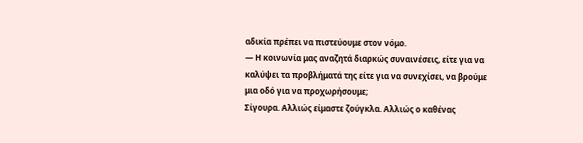αδικία πρέπει να πιστεύουμε στον νόμο.
— Η κοινωνία μας αναζητά διαρκώς συναινέσεις, είτε για να καλύψει τα προβλήματά της είτε για να συνεχίσει, να βρούμε μια οδό για να προχωρήσουμε;
Σίγουρα. Αλλιώς είμαστε ζούγκλα. Αλλιώς ο καθένας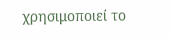χρησιμοποιεί το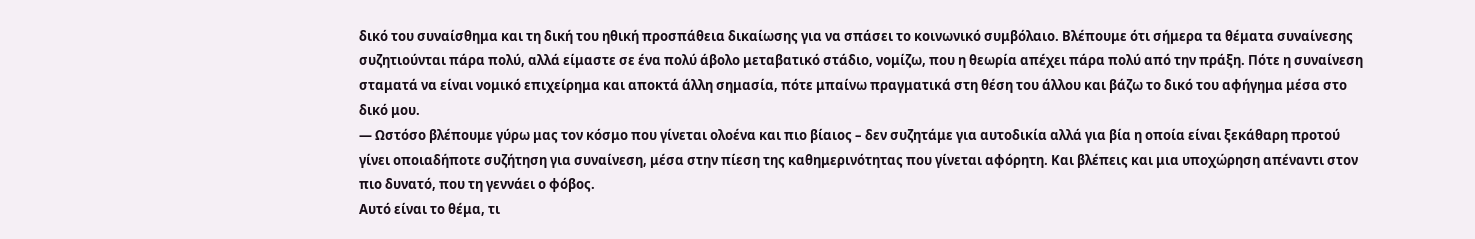δικό του συναίσθημα και τη δική του ηθική προσπάθεια δικαίωσης για να σπάσει το κοινωνικό συμβόλαιο. Βλέπουμε ότι σήμερα τα θέματα συναίνεσης συζητιούνται πάρα πολύ, αλλά είμαστε σε ένα πολύ άβολο μεταβατικό στάδιο, νομίζω, που η θεωρία απέχει πάρα πολύ από την πράξη. Πότε η συναίνεση σταματά να είναι νομικό επιχείρημα και αποκτά άλλη σημασία, πότε μπαίνω πραγματικά στη θέση του άλλου και βάζω το δικό του αφήγημα μέσα στο δικό μου.
— Ωστόσο βλέπουμε γύρω μας τον κόσμο που γίνεται ολοένα και πιο βίαιος – δεν συζητάμε για αυτοδικία αλλά για βία η οποία είναι ξεκάθαρη προτού γίνει οποιαδήποτε συζήτηση για συναίνεση, μέσα στην πίεση της καθημερινότητας που γίνεται αφόρητη. Και βλέπεις και μια υποχώρηση απέναντι στον πιο δυνατό, που τη γεννάει ο φόβος.
Αυτό είναι το θέμα, τι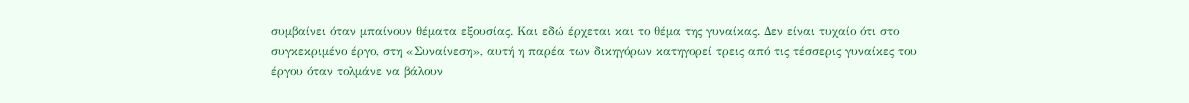συμβαίνει όταν μπαίνουν θέματα εξουσίας. Και εδώ έρχεται και το θέμα της γυναίκας. Δεν είναι τυχαίο ότι στο συγκεκριμένο έργο, στη «Συναίνεση», αυτή η παρέα των δικηγόρων κατηγορεί τρεις από τις τέσσερις γυναίκες του έργου όταν τολμάνε να βάλουν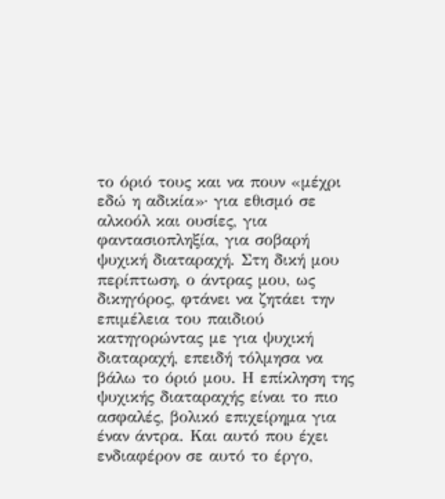το όριό τους και να πουν «μέχρι εδώ η αδικία»· για εθισμό σε αλκοόλ και ουσίες, για φαντασιοπληξία, για σοβαρή ψυχική διαταραχή. Στη δική μου περίπτωση, ο άντρας μου, ως δικηγόρος, φτάνει να ζητάει την επιμέλεια του παιδιού κατηγορώντας με για ψυχική διαταραχή, επειδή τόλμησα να βάλω το όριό μου. Η επίκληση της ψυχικής διαταραχής είναι το πιο ασφαλές, βολικό επιχείρημα για έναν άντρα. Και αυτό που έχει ενδιαφέρον σε αυτό το έργο,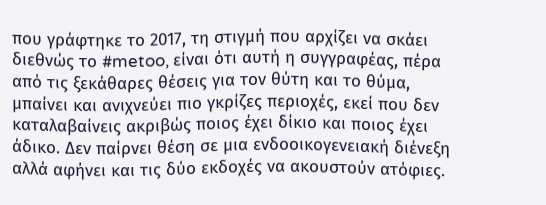που γράφτηκε το 2017, τη στιγμή που αρχίζει να σκάει διεθνώς το #metoo, είναι ότι αυτή η συγγραφέας, πέρα από τις ξεκάθαρες θέσεις για τον θύτη και το θύμα, μπαίνει και ανιχνεύει πιο γκρίζες περιοχές, εκεί που δεν καταλαβαίνεις ακριβώς ποιος έχει δίκιο και ποιος έχει άδικο. Δεν παίρνει θέση σε μια ενδοοικογενειακή διένεξη αλλά αφήνει και τις δύο εκδοχές να ακουστούν ατόφιες.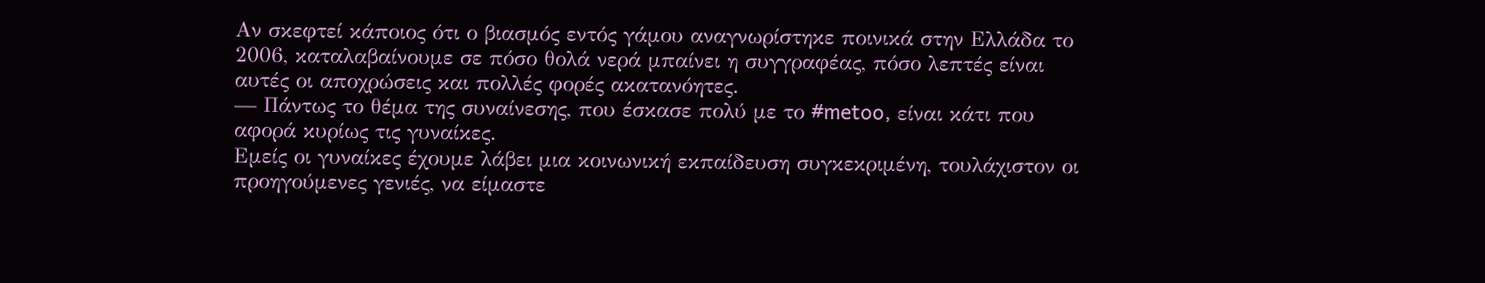Αν σκεφτεί κάποιος ότι ο βιασμός εντός γάμου αναγνωρίστηκε ποινικά στην Ελλάδα το 2006, καταλαβαίνουμε σε πόσο θολά νερά μπαίνει η συγγραφέας, πόσο λεπτές είναι αυτές οι αποχρώσεις και πολλές φορές ακατανόητες.
— Πάντως το θέμα της συναίνεσης, που έσκασε πολύ με το #metoo, είναι κάτι που αφορά κυρίως τις γυναίκες.
Εμείς οι γυναίκες έχουμε λάβει μια κοινωνική εκπαίδευση συγκεκριμένη, τουλάχιστον οι προηγούμενες γενιές, να είμαστε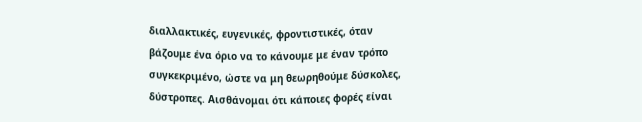διαλλακτικές, ευγενικές, φροντιστικές, όταν βάζουμε ένα όριο να το κάνουμε με έναν τρόπο συγκεκριμένο, ώστε να μη θεωρηθούμε δύσκολες, δύστροπες. Αισθάνομαι ότι κάποιες φορές είναι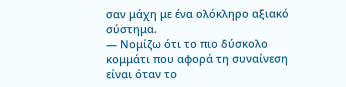σαν μάχη με ένα ολόκληρο αξιακό σύστημα.
— Νομίζω ότι το πιο δύσκολο κομμάτι που αφορά τη συναίνεση είναι όταν το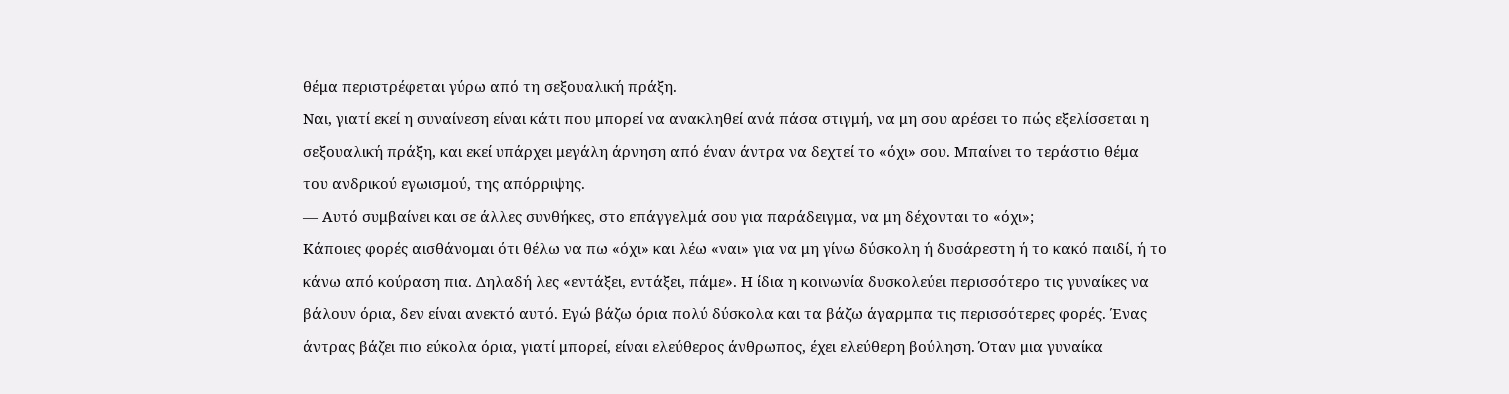θέμα περιστρέφεται γύρω από τη σεξουαλική πράξη.
Ναι, γιατί εκεί η συναίνεση είναι κάτι που μπορεί να ανακληθεί ανά πάσα στιγμή, να μη σου αρέσει το πώς εξελίσσεται η σεξουαλική πράξη, και εκεί υπάρχει μεγάλη άρνηση από έναν άντρα να δεχτεί το «όχι» σου. Μπαίνει το τεράστιο θέμα του ανδρικού εγωισμού, της απόρριψης.
— Αυτό συμβαίνει και σε άλλες συνθήκες, στο επάγγελμά σου για παράδειγμα, να μη δέχονται το «όχι»;
Κάποιες φορές αισθάνομαι ότι θέλω να πω «όχι» και λέω «ναι» για να μη γίνω δύσκολη ή δυσάρεστη ή το κακό παιδί, ή το κάνω από κούραση πια. Δηλαδή λες «εντάξει, εντάξει, πάμε». Η ίδια η κοινωνία δυσκολεύει περισσότερο τις γυναίκες να βάλουν όρια, δεν είναι ανεκτό αυτό. Εγώ βάζω όρια πολύ δύσκολα και τα βάζω άγαρμπα τις περισσότερες φορές. Ένας άντρας βάζει πιο εύκολα όρια, γιατί μπορεί, είναι ελεύθερος άνθρωπος, έχει ελεύθερη βούληση. Όταν μια γυναίκα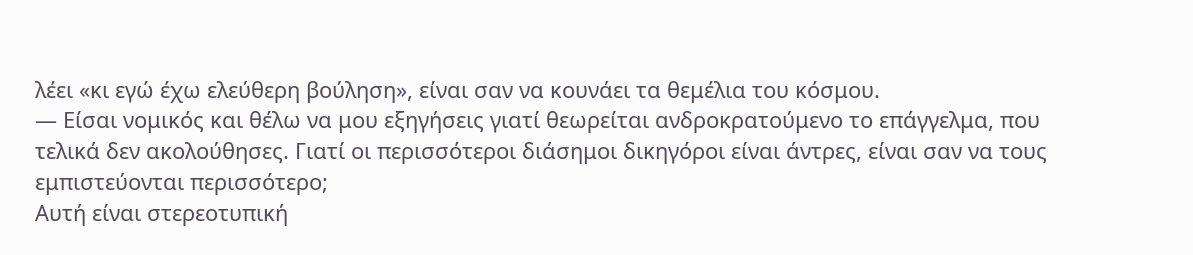λέει «κι εγώ έχω ελεύθερη βούληση», είναι σαν να κουνάει τα θεμέλια του κόσμου.
— Είσαι νομικός και θέλω να μου εξηγήσεις γιατί θεωρείται ανδροκρατούμενο το επάγγελμα, που τελικά δεν ακολούθησες. Γιατί οι περισσότεροι διάσημοι δικηγόροι είναι άντρες, είναι σαν να τους εμπιστεύονται περισσότερο;
Αυτή είναι στερεοτυπική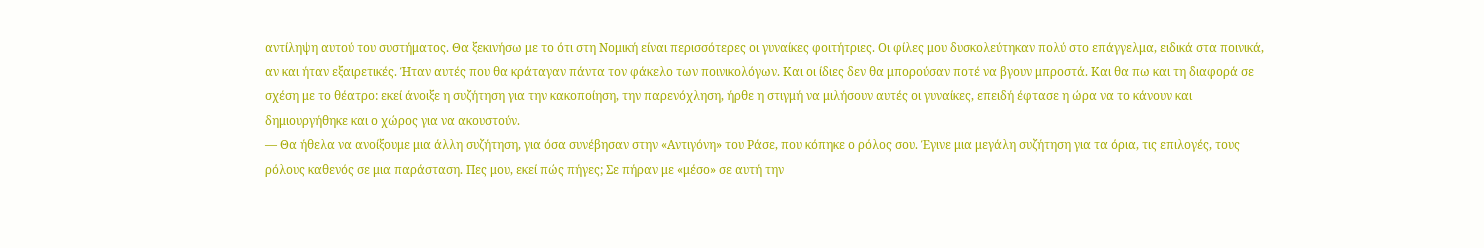αντίληψη αυτού του συστήματος. Θα ξεκινήσω με το ότι στη Νομική είναι περισσότερες οι γυναίκες φοιτήτριες. Οι φίλες μου δυσκολεύτηκαν πολύ στο επάγγελμα, ειδικά στα ποινικά, αν και ήταν εξαιρετικές. Ήταν αυτές που θα κράταγαν πάντα τον φάκελο των ποινικολόγων. Και οι ίδιες δεν θα μπορούσαν ποτέ να βγουν μπροστά. Και θα πω και τη διαφορά σε σχέση με το θέατρο: εκεί άνοιξε η συζήτηση για την κακοποίηση, την παρενόχληση, ήρθε η στιγμή να μιλήσουν αυτές οι γυναίκες, επειδή έφτασε η ώρα να το κάνουν και δημιουργήθηκε και ο χώρος για να ακουστούν.
— Θα ήθελα να ανοίξουμε μια άλλη συζήτηση, για όσα συνέβησαν στην «Αντιγόνη» του Ράσε, που κόπηκε ο ρόλος σου. Έγινε μια μεγάλη συζήτηση για τα όρια, τις επιλογές, τους ρόλους καθενός σε μια παράσταση. Πες μου, εκεί πώς πήγες; Σε πήραν με «μέσο» σε αυτή την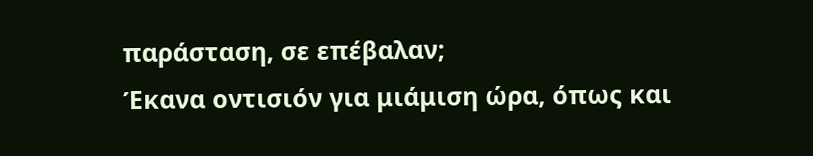παράσταση, σε επέβαλαν;
Έκανα οντισιόν για μιάμιση ώρα, όπως και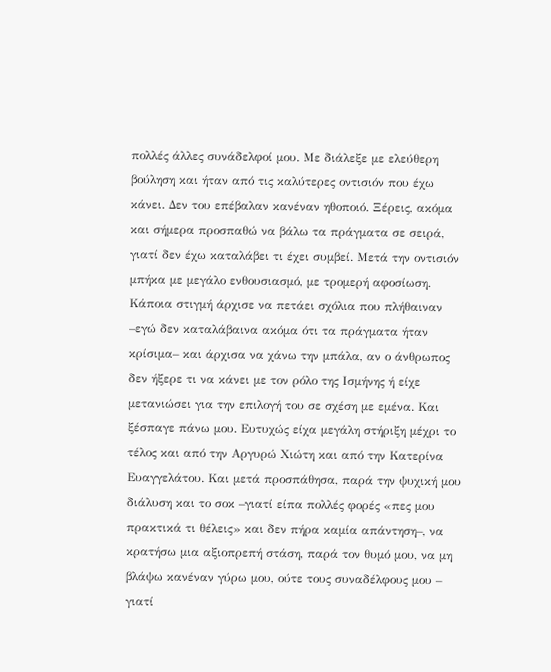πολλές άλλες συνάδελφοί μου. Με διάλεξε με ελεύθερη βούληση και ήταν από τις καλύτερες οντισιόν που έχω κάνει. Δεν του επέβαλαν κανέναν ηθοποιό. Ξέρεις, ακόμα και σήμερα προσπαθώ να βάλω τα πράγματα σε σειρά, γιατί δεν έχω καταλάβει τι έχει συμβεί. Μετά την οντισιόν μπήκα με μεγάλο ενθουσιασμό, με τρομερή αφοσίωση. Κάποια στιγμή άρχισε να πετάει σχόλια που πλήθαιναν –εγώ δεν καταλάβαινα ακόμα ότι τα πράγματα ήταν κρίσιμα– και άρχισα να χάνω την μπάλα, αν ο άνθρωπος δεν ήξερε τι να κάνει με τον ρόλο της Ισμήνης ή είχε μετανιώσει για την επιλογή του σε σχέση με εμένα. Και ξέσπαγε πάνω μου. Ευτυχώς είχα μεγάλη στήριξη μέχρι το τέλος και από την Αργυρώ Χιώτη και από την Κατερίνα Ευαγγελάτου. Και μετά προσπάθησα, παρά την ψυχική μου διάλυση και το σοκ –γιατί είπα πολλές φορές «πες μου πρακτικά τι θέλεις» και δεν πήρα καμία απάντηση–, να κρατήσω μια αξιοπρεπή στάση, παρά τον θυμό μου, να μη βλάψω κανέναν γύρω μου, ούτε τους συναδέλφους μου – γιατί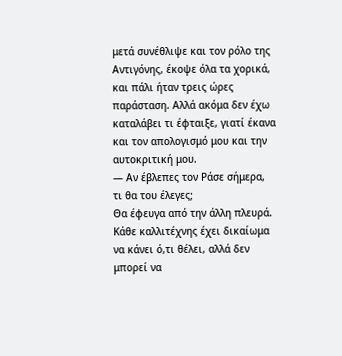μετά συνέθλιψε και τον ρόλο της Αντιγόνης, έκοψε όλα τα χορικά, και πάλι ήταν τρεις ώρες παράσταση. Αλλά ακόμα δεν έχω καταλάβει τι έφταιξε, γιατί έκανα και τον απολογισμό μου και την αυτοκριτική μου.
— Αν έβλεπες τον Ράσε σήμερα, τι θα του έλεγες;
Θα έφευγα από την άλλη πλευρά. Κάθε καλλιτέχνης έχει δικαίωμα να κάνει ό,τι θέλει, αλλά δεν μπορεί να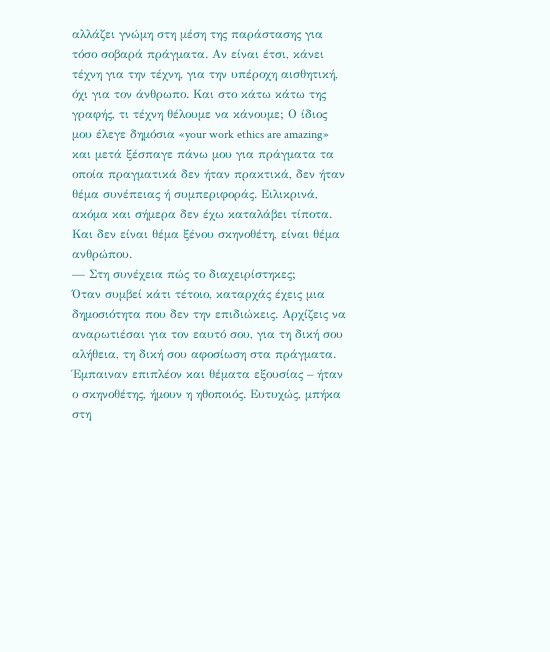αλλάζει γνώμη στη μέση της παράστασης για τόσο σοβαρά πράγματα. Αν είναι έτσι, κάνει τέχνη για την τέχνη, για την υπέροχη αισθητική, όχι για τον άνθρωπο. Και στο κάτω κάτω της γραφής, τι τέχνη θέλουμε να κάνουμε; Ο ίδιος μου έλεγε δημόσια «your work ethics are amazing» και μετά ξέσπαγε πάνω μου για πράγματα τα οποία πραγματικά δεν ήταν πρακτικά, δεν ήταν θέμα συνέπειας ή συμπεριφοράς. Ειλικρινά, ακόμα και σήμερα δεν έχω καταλάβει τίποτα. Και δεν είναι θέμα ξένου σκηνοθέτη, είναι θέμα ανθρώπου.
— Στη συνέχεια πώς το διαχειρίστηκες;
Όταν συμβεί κάτι τέτοιο, καταρχάς έχεις μια δημοσιότητα που δεν την επιδιώκεις. Αρχίζεις να αναρωτιέσαι για τον εαυτό σου, για τη δική σου αλήθεια, τη δική σου αφοσίωση στα πράγματα. Έμπαιναν επιπλέον και θέματα εξουσίας – ήταν ο σκηνοθέτης, ήμουν η ηθοποιός. Ευτυχώς, μπήκα στη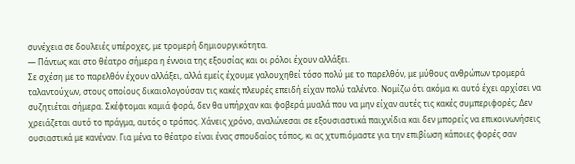συνέχεια σε δουλειές υπέροχες, με τρομερή δημιουργικότητα.
— Πάντως και στο θέατρο σήμερα η έννοια της εξουσίας και οι ρόλοι έχουν αλλάξει.
Σε σχέση με το παρελθόν έχουν αλλάξει, αλλά εμείς έχουμε γαλουχηθεί τόσο πολύ με το παρελθόν, με μύθους ανθρώπων τρομερά ταλαντούχων, στους οποίους δικαιολογούσαν τις κακές πλευρές επειδή είχαν πολύ ταλέντο. Νομίζω ότι ακόμα κι αυτό έχει αρχίσει να συζητιέται σήμερα. Σκέφτομαι καμιά φορά, δεν θα υπήρχαν και φοβερά μυαλά που να μην είχαν αυτές τις κακές συμπεριφορές; Δεν χρειάζεται αυτό το πράγμα, αυτός ο τρόπος. Χάνεις χρόνο, αναλώνεσαι σε εξουσιαστικά παιχνίδια και δεν μπορείς να επικοινωνήσεις ουσιαστικά με κανέναν. Για μένα το θέατρο είναι ένας σπουδαίος τόπος, κι ας χτυπιόμαστε για την επιβίωση κάποιες φορές σαν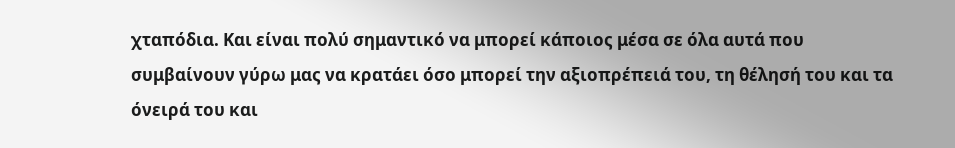χταπόδια. Και είναι πολύ σημαντικό να μπορεί κάποιος μέσα σε όλα αυτά που συμβαίνουν γύρω μας να κρατάει όσο μπορεί την αξιοπρέπειά του, τη θέλησή του και τα όνειρά του και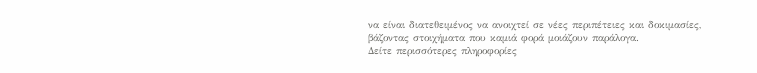να είναι διατεθειμένος να ανοιχτεί σε νέες περιπέτειες και δοκιμασίες, βάζοντας στοιχήματα που καμιά φορά μοιάζουν παράλογα.
Δείτε περισσότερες πληροφορίες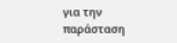για την παράσταση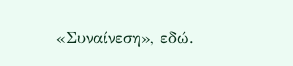«Συναίνεση», εδώ.